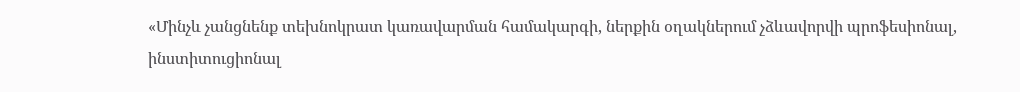«Մինչև չանցնենք տեխնոկրատ կառավարման համակարգի, ներքին օղակներում չձևավորվի պրոֆեսիոնալ, ինստիտուցիոնալ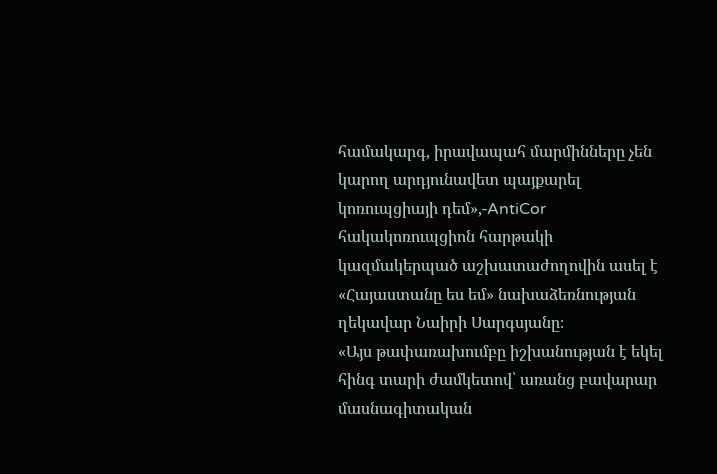համակարգ, իրավապահ մարմինները չեն կարող արդյունավետ պայքարել կոռուպցիայի դեմ»,-AntiCor հակակոռուպցիոն հարթակի կազմակերպած աշխատաժողովին ասել է «Հայաստանը ես եմ» նախաձեռնության ղեկավար Նաիրի Սարգսյանը։
«Այս թափառախումբը իշխանության է եկել հինգ տարի ժամկետով՝ առանց բավարար մասնագիտական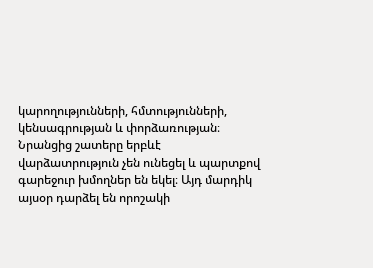կարողությունների, հմտությունների, կենսագրության և փորձառության։ Նրանցից շատերը երբևէ վարձատրություն չեն ունեցել և պարտքով գարեջուր խմողներ են եկել։ Այդ մարդիկ այսօր դարձել են որոշակի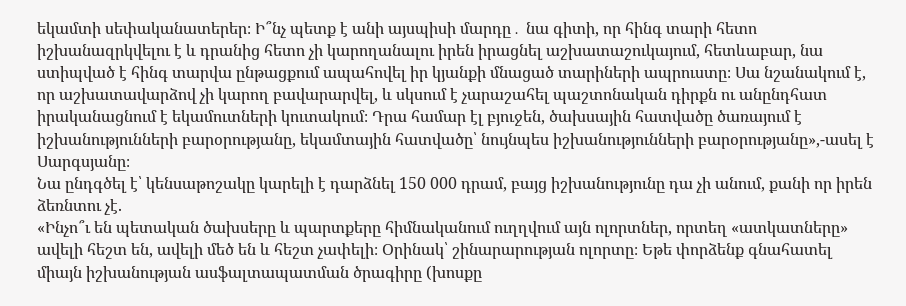եկամտի սեփականատերեր։ Ի՞նչ պետք է անի այսպիսի մարդը․ նա գիտի, որ հինգ տարի հետո իշխանազրկվելու է և դրանից հետո չի կարողանալու իրեն իրացնել աշխատաշուկայում, հետևաբար, նա ստիպված է հինգ տարվա ընթացքում ապահովել իր կյանքի մնացած տարիների ապրուստը։ Սա նշանակում է, որ աշխատավարձով չի կարող բավարարվել, և սկսում է չարաշահել պաշտոնական դիրքն ու անընդհատ իրականացնում է եկամուտների կուտակում։ Դրա համար էլ բյուջեն, ծախսային հատվածը ծառայում է իշխանությունների բարօրությանը, եկամտային հատվածը՝ նույնպես իշխանությունների բարօրությանը»,-ասել է Սարգսյանը։
Նա ընդգծել է՝ կենսաթոշակը կարելի է դարձնել 150 000 դրամ, բայց իշխանությունը դա չի անում, քանի որ իրեն ձեռնտու չէ.
«Ինչո՞ւ են պետական ծախսերը և պարտքերը հիմնականում ուղղվում այն ոլորտներ, որտեղ «ատկատները» ավելի հեշտ են, ավելի մեծ են և հեշտ չափելի։ Օրինակ՝ շինարարության ոլորտը։ Եթե փորձենք գնահատել միայն իշխանության ասֆալտապատման ծրագիրը (խոսքը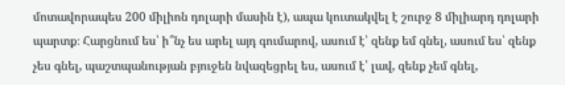մոտավորապես 200 միլիոն դոլարի մասին է), ապա կուտակվել է շուրջ 8 միլիարդ դոլարի պարտք։ Հարցնում ես՝ ի՞նչ ես արել այդ գումարով, ասում է՝ զենք եմ գնել, ասում ես՝ զենք չես գնել, պաշտպանության բյուջեն նվազեցրել ես, ասում է՝ լավ, զենք չեմ գնել,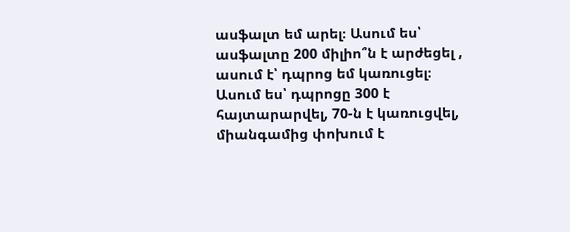ասֆալտ եմ արել։ Ասում ես՝ ասֆալտը 200 միլիո՞ն է արժեցել , ասում է՝ դպրոց եմ կառուցել։ Ասում ես՝ դպրոցը 300 է հայտարարվել, 70-ն է կառուցվել, միանգամից փոխում է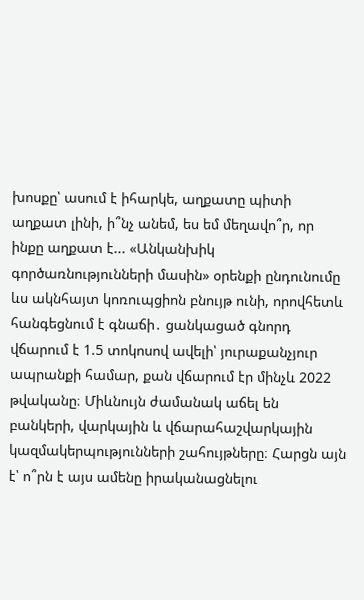խոսքը՝ ասում է իհարկե, աղքատը պիտի աղքատ լինի, ի՞նչ անեմ, ես եմ մեղավո՞ր, որ ինքը աղքատ է... «Անկանխիկ գործառնությունների մասին» օրենքի ընդունումը ևս ակնհայտ կոռուպցիոն բնույթ ունի, որովհետև հանգեցնում է գնաճի․ ցանկացած գնորդ վճարում է 1.5 տոկոսով ավելի՝ յուրաքանչյուր ապրանքի համար, քան վճարում էր մինչև 2022 թվականը։ Միևնույն ժամանակ աճել են բանկերի, վարկային և վճարահաշվարկային կազմակերպությունների շահույթները։ Հարցն այն է՝ ո՞րն է այս ամենը իրականացնելու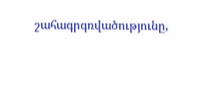շահագրգռվածությունը,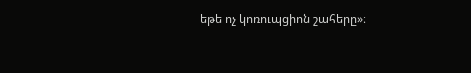եթե ոչ կոռուպցիոն շահերը»։